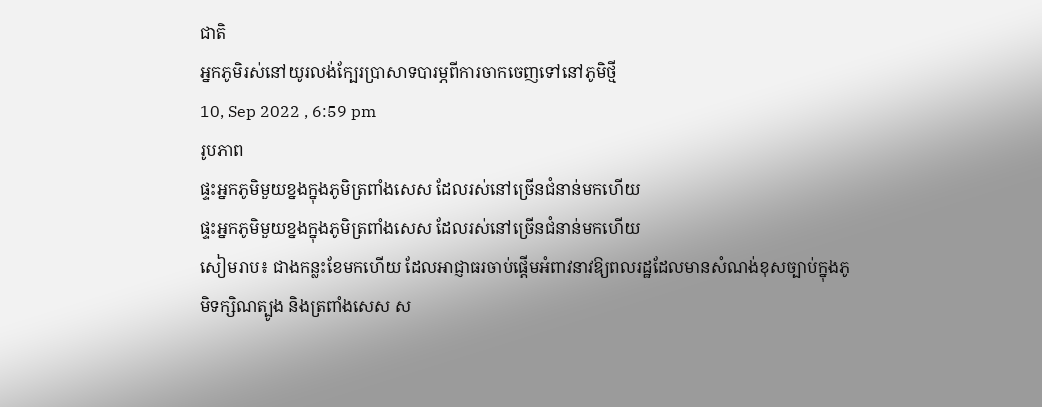ជាតិ
អ្នកភូមិរស់នៅយូរលង់ក្បែរប្រាសាទបារម្ភពីការចាកចេញទៅនៅភូមិថ្មី
10, Sep 2022 , 6:59 pm
រូបភាព
ផ្ទះអ្នកភូមិមួយខ្នងក្នុងភូមិត្រពាំងសេស ដែលរស់នៅច្រើនជំនាន់មកហើយ
ផ្ទះអ្នកភូមិមួយខ្នងក្នុងភូមិត្រពាំងសេស ដែលរស់នៅច្រើនជំនាន់មកហើយ
សៀមរាប៖ ជាងកន្លះខែមកហើយ ដែលអាជ្ញាធរចាប់ផ្តើមអំពាវនាវឱ្យពលរដ្ឋដែលមានសំណង់ខុសច្បាប់ក្នុងភូមិទក្សិណត្បូង និងត្រពាំងសេស ស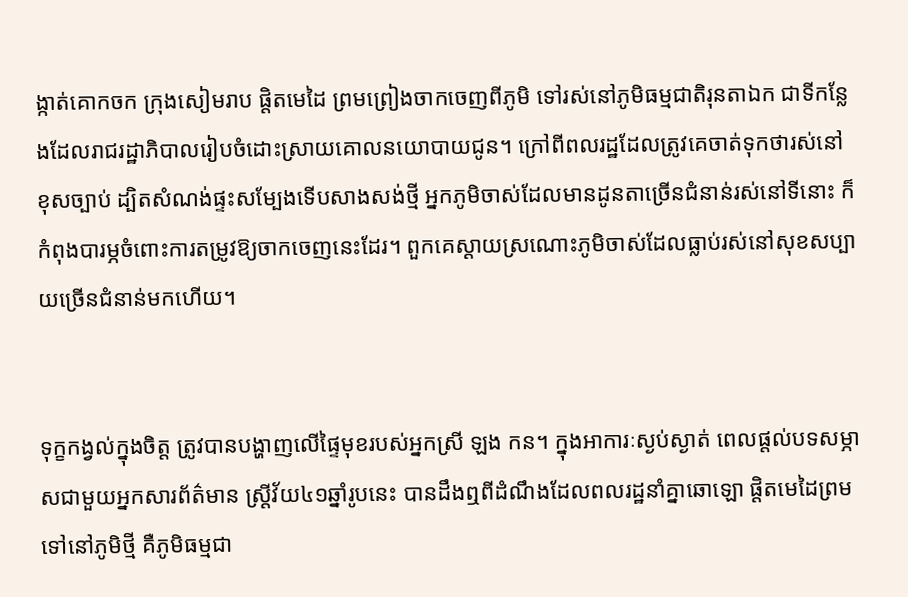ង្កាត់គោកចក ក្រុងសៀមរាប ផ្តិតមេដៃ ព្រមព្រៀងចាកចេញពីភូមិ ទៅរស់នៅភូមិធម្មជាតិរុនតាឯក ជាទីកន្លែងដែលរាជរដ្ឋាភិបាលរៀបចំដោះស្រាយគោលនយោបាយជូន។ ក្រៅពីពលរដ្ឋដែលត្រូវគេចាត់ទុកថារស់នៅខុសច្បាប់ ដ្បិតសំណង់ផ្ទះសម្បែងទើបសាងសង់ថ្មី អ្នកភូមិចាស់ដែលមានដូនតាច្រើនជំនាន់រស់នៅទីនោះ ក៏កំពុងបារម្ភចំពោះការតម្រូវឱ្យចាកចេញនេះដែរ។ ពួកគេស្ដាយស្រណោះភូមិចាស់ដែលធ្លាប់រស់នៅសុខសប្បាយច្រើនជំនាន់មកហើយ។


ទុក្ខកង្វល់ក្នុងចិត្ត ត្រូវបានបង្ហាញលើផ្ទៃមុខរបស់អ្នកស្រី ឡង កន។ ក្នុងអាការៈស្ងប់ស្ងាត់ ពេលផ្តល់បទសម្ភាសជាមួយអ្នកសារព័ត៌មាន ស្រ្តីវ័យ៤១ឆ្នាំរូបនេះ បានដឹងឮពីដំណឹងដែលពលរដ្ឋនាំគ្នាឆោឡោ ផ្តិតមេដៃព្រមទៅនៅភូមិថ្មី គឺភូមិធម្មជា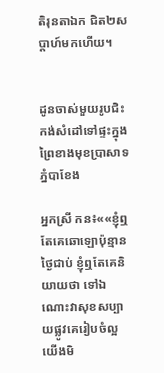តិរុនតាឯក ជិត២សប្ដាហ៍មកហើយ។


ដូនចាស់មួយរូបជិះកង់សំដៅទៅផ្ទះក្នុងព្រៃខាងមុខប្រាសាទភ្នំបាខែង

អ្នកស្រី កន៖««ខ្ញុំឮតែគេឆោឡោប៉ុន្មានថ្ងៃជាប់ ខ្ញុំឮតែគេនិយាយថា ទៅឯណោះវាសុខសប្បាយផ្លូវគេរៀបចំល្អ យើងមិ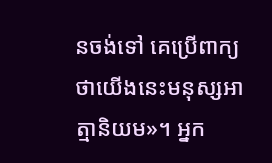នចង់ទៅ គេប្រើពាក្យថាយើងនេះមនុស្សអាត្មានិយម»។ អ្នក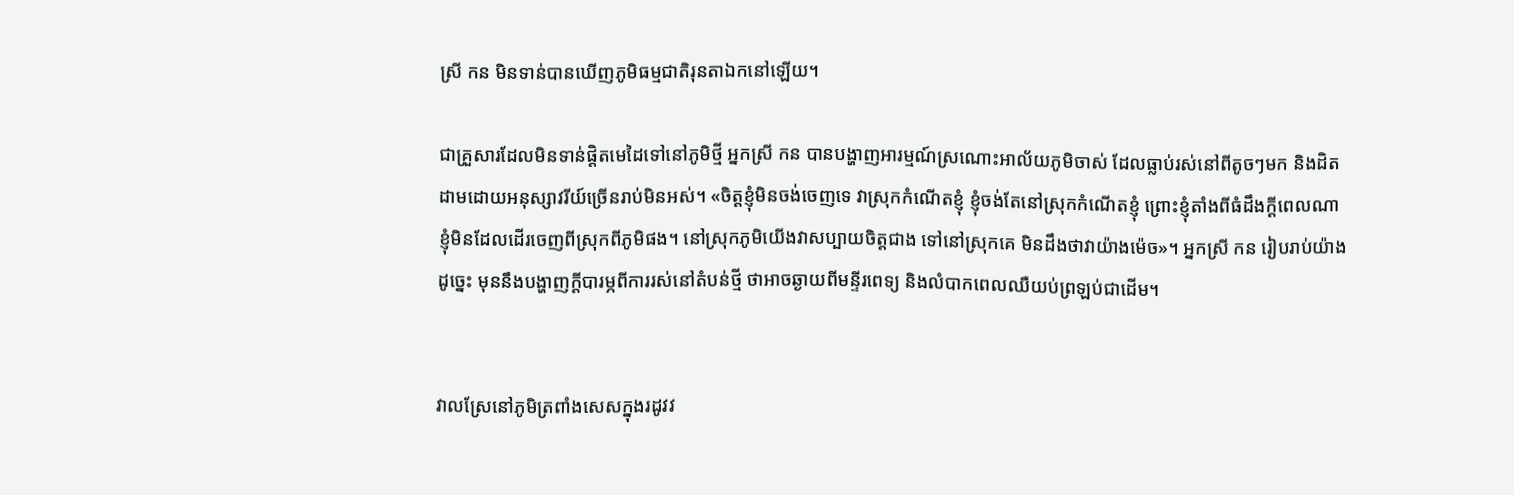ស្រី កន មិនទាន់បានឃើញភូមិធម្មជាតិរុនតាឯកនៅឡើយ។

ជាគ្រួសារដែលមិនទាន់ផ្តិតមេដៃទៅនៅភូមិថ្មី អ្នកស្រី កន បានបង្ហាញអារម្មណ៍ស្រណោះអាល័យភូមិចាស់ ដែលធ្លាប់រស់នៅពីតូចៗមក និងដិតដាមដោយអនុស្សាវរីយ៍ច្រើនរាប់មិនអស់។ «ចិត្តខ្ញុំមិនចង់ចេញទេ វាស្រុកកំណើតខ្ញុំ ខ្ញុំចង់តែនៅស្រុកកំណើតខ្ញុំ ព្រោះខ្ញុំតាំងពីធំដឹងក្ដីពេលណា ខ្ញុំមិនដែលដើរចេញពីស្រុកពីភូមិផង។ នៅស្រុកភូមិយើងវាសប្បាយចិត្តជាង ទៅនៅស្រុកគេ មិនដឹងថាវាយ៉ាងម៉េច»។ អ្នកស្រី កន រៀបរាប់យ៉ាងដូច្នេះ មុននឹងបង្ហាញក្ដីបារម្ភពីការរស់នៅតំបន់ថ្មី ថាអាចឆ្ងាយពីមន្ទីរពេទ្យ និងលំបាកពេលឈឺយប់ព្រឡប់ជាដើម។


វាលស្រែនៅភូមិត្រពាំងសេសក្នុងរដូវវ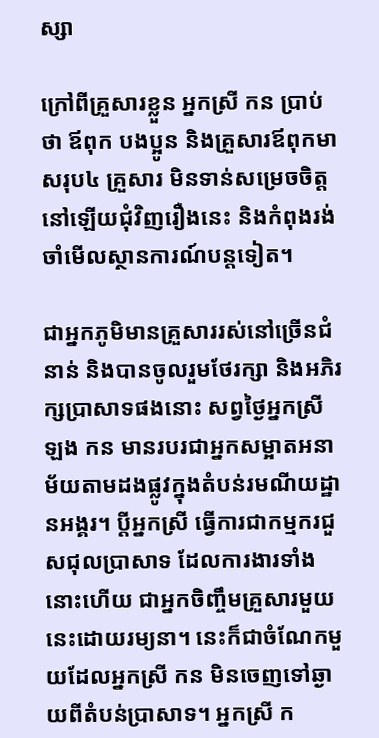ស្សា

ក្រៅពីគ្រួសារខ្លួន អ្នកស្រី កន ប្រាប់ថា ឪពុក បងប្អូន និងគ្រួសារឪពុកមាសរុប៤ គ្រួសារ មិនទាន់សម្រេចចិត្តនៅឡើយជុំវិញរឿងនេះ និងកំពុងរង់ចាំមើលស្ថានការណ៍បន្តទៀត។

ជាអ្នកភូមិមានគ្រួសាររស់នៅច្រើនជំនាន់ និងបានចូលរួមថែរក្សា និងអភិរក្សប្រាសាទផងនោះ សព្វថ្ងៃអ្នកស្រី ឡង កន មានរបរជាអ្នកសម្អាតអនាម័យតាមដងផ្លូវក្នុងតំបន់រមណីយដ្ឋានអង្គរ។ ប្ដីអ្នកស្រី ធ្វើការជាកម្មករជួសជុលប្រាសាទ ដែលការងារទាំងនោះហើយ ជាអ្នកចិញ្ចឹមគ្រួសារមួយនេះដោយរម្យនា។ នេះក៏ជាចំណែកមួយដែលអ្នកស្រី កន មិនចេញទៅឆ្ងាយពីតំបន់ប្រាសាទ។ អ្នកស្រី ក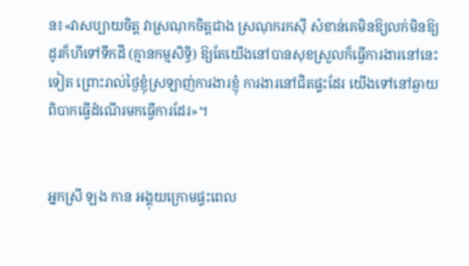ន៖«វាសប្បាយចិត្ត វាស្រណុកចិត្តជាង ស្រណុករកស៊ី សំខាន់គេមិនឱ្យលក់មិនឱ្យដូរក៏ហីទៅទឹកដី (គ្មានកម្មសិទ្ធិ) ឱ្យតែយើងនៅបានសុខស្រួលក៏ធ្វើការងារនៅនេះទៀត ព្រោះរាល់ថ្ងៃខ្ញុំស្រឡាញ់ការងារខ្ញុំ ការងារនៅជិតផ្ទះដែរ យើងទៅនៅឆ្ងាយពិបាកធ្វើដំណើរមកធ្វើការដែរ»។


អ្នកស្រី ឡង កាន អង្គុយក្រោមផ្ទះពេល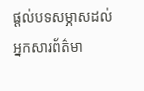ផ្តល់បទសម្ភាសដល់អ្នកសារព័ត៌មា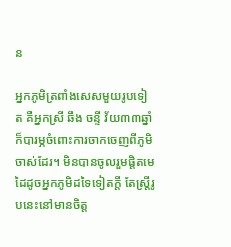ន

អ្នកភូមិត្រពាំងសេសមួយរូបទៀត គឺអ្នកស្រី ឆឹង ចន្ទី វ័យ៣៣ឆ្នាំ ក៏បារម្ភចំពោះការចាកចេញពីភូមិចាស់ដែរ។ មិនបានចូលរួមផ្តិតមេដៃដូចអ្នកភូមិដទៃទៀតក្ដី តែស្រ្តីរូបនេះនៅមានចិត្ត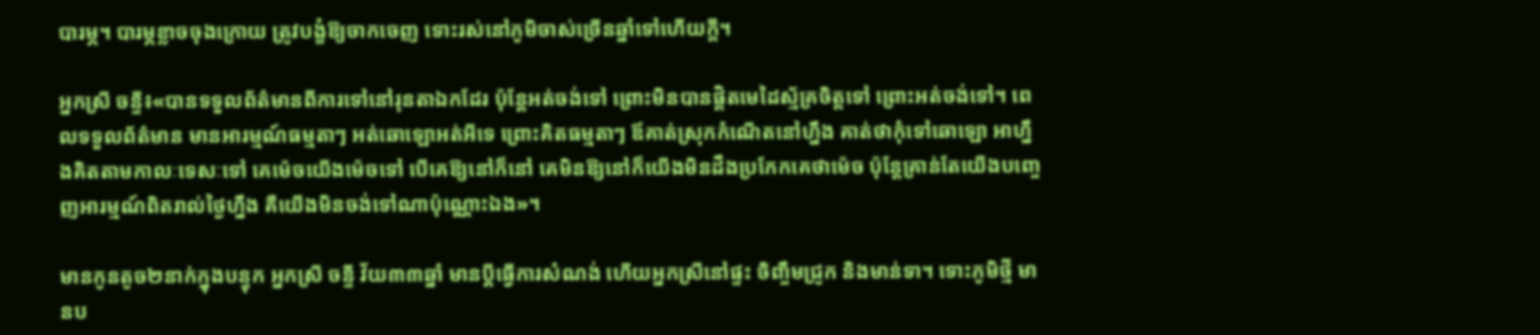បារម្ភ។ បារម្ភខ្លាចចុងក្រោយ ត្រូវបង្ខំឱ្យចាកចេញ ទោះរស់នៅភូមិចាស់ច្រើនឆ្នាំទៅហើយក្ដី។

អ្នកស្រី ចន្ទី៖«បានទទួលព័ត៌មានពីការទៅនៅរុនតាឯកដែរ ប៉ុន្តែអត់ចង់ទៅ ព្រោះមិនបានផ្តិតមេដៃស្ម័គ្រចិត្តទៅ ព្រោះអត់ចង់ទៅ។ ពេលទទួលព័ត៌មាន មានអារម្មណ៍ធម្មតាៗ អត់ឆោឡោអត់អីទេ ព្រោះគិតធម្មតាៗ ឪគាត់ស្រុកកំណើតនៅហ្នឹង គាត់ថាកុំទៅឆោឡោ អាហ្នឹងគិតតាមកាលៈទេសៈទៅ គេម៉េចយើងម៉េចទៅ បើគេឱ្យនៅក៏នៅ គេមិនឱ្យនៅក៏យើងមិនដឹងប្រកែកគេថាម៉េច ប៉ុន្តែគ្រាន់តែយើងបញ្ចេញអារម្មណ៍ពិតរាល់ថ្ងៃហ្នឹង គឺយើងមិនចង់ទៅណាប៉ុណ្ណោះឯង»។

មានកូនតូច២នាក់ក្នុងបន្ទុក អ្នកស្រី ចន្ទី វ័យ៣៣ឆ្នាំ មានប្ដីធ្វើការសំណង់ ហើយអ្នកស្រីនៅផ្ទះ ចិញ្ចឹមជ្រូក និងមាន់ទា។ ទោះភូមិថ្មី មានប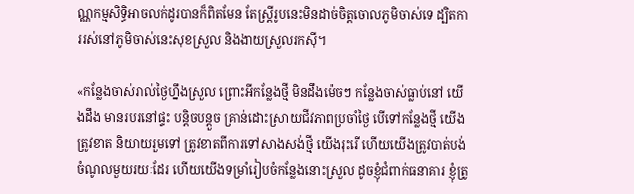ណ្ណកម្មសិទ្ធិអាចលក់ដូរបានក៏ពិតមែន តែស្រ្តីរូបនេះមិនដាច់ចិត្តចោលភូមិចាស់ទេ ដ្បិតការរស់នៅភូមិចាស់នេះសុខស្រួល និងងាយស្រួលរកស៊ី។

«កន្លែងចាស់រាល់ថ្ងៃហ្នឹងស្រួល ព្រោះអីកន្លែងថ្មី មិនដឹងម៉េចៗ កន្លែងចាស់ធ្លាប់នៅ យើងដឹង មានរបរនៅផ្ទះ បន្ដិចបន្តួច គ្រាន់ដោះស្រាយជីវភាពប្រចាំថ្ងៃ បើទៅកន្លែងថ្មី យើងត្រូវខាត និយាយរួមទៅ ត្រូវខាតពីការទៅសាងសង់ថ្មី យើងរុះរើ ហើយយើងត្រូវបាត់បង់ចំណូលមួយរយៈដែរ ហើយយើងទម្រាំរៀបចំកន្លែងនោះស្រួល ដូចខ្ញុំជំពាក់ធនាគារ ខ្ញុំត្រូ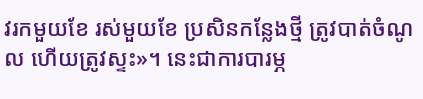វរកមួយខែ រស់មួយខែ ប្រសិនកន្លែងថ្មី ត្រូវបាត់ចំណូល ហើយត្រូវស្ទះ»។ នេះជាការបារម្ភ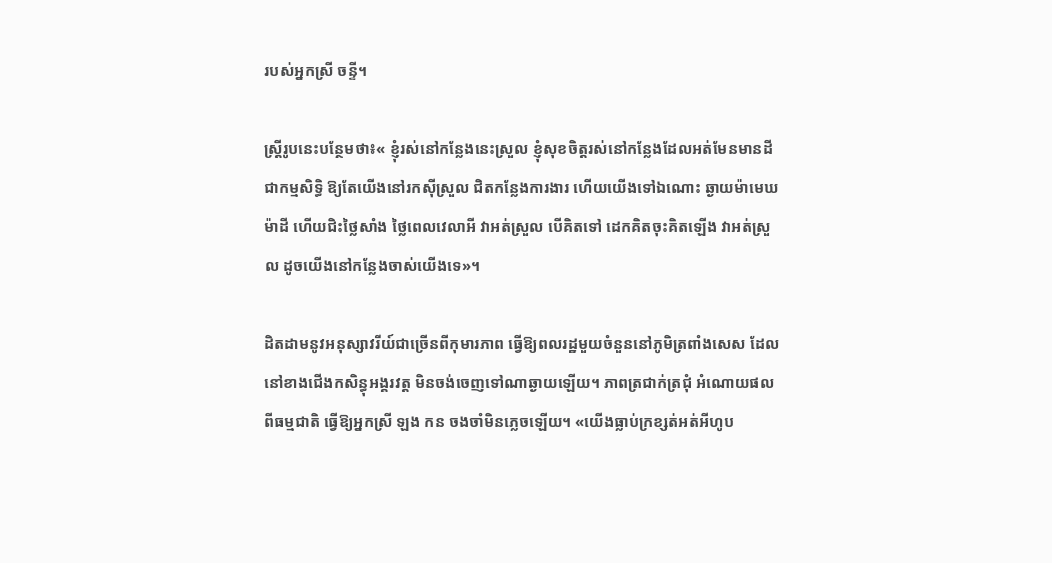របស់អ្នកស្រី ចន្ទី។

ស្រ្តីរូបនេះបន្ថែមថា៖« ខ្ញុំរស់នៅកន្លែងនេះស្រួល ខ្ញុំសុខចិត្តរស់នៅកន្លែងដែលអត់មែនមានដីជាកម្មសិទ្ធិ ឱ្យតែយើងនៅរកស៊ីស្រួល ជិតកន្លែងការងារ ហើយយើងទៅឯណោះ ឆ្ងាយម៉ាមេឃម៉ាដី ហើយជិះថ្លៃសាំង ថ្លៃពេលវេលាអី វាអត់ស្រួល បើគិតទៅ ដេកគិតចុះគិតឡើង វាអត់ស្រួល ដូចយើងនៅកន្លែងចាស់យើងទេ»។

ដិតដាមនូវអនុស្សាវរីយ៍ជាច្រើនពីកុមារភាព ធ្វើឱ្យពលរដ្ឋមួយចំនួននៅភូមិត្រពាំងសេស ដែលនៅខាងជើងកសិន្ធុអង្គរវត្ត មិនចង់ចេញទៅណាឆ្ងាយឡើយ។ ភាពត្រជាក់ត្រជុំ អំណោយផលពីធម្មជាតិ ធ្វើឱ្យអ្នកស្រី ឡង កន ចងចាំមិនភ្លេចឡើយ។ «យើងធ្លាប់ក្រខ្សត់អត់អីហូប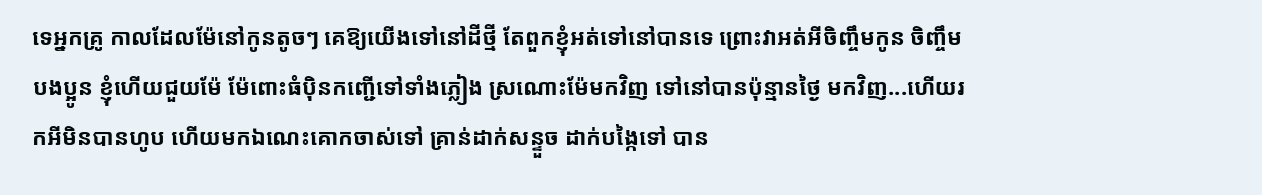ទេអ្នកគ្រូ កាលដែលម៉ែនៅកូនតូចៗ គេឱ្យយើងទៅនៅដីថ្មី តែពួកខ្ញុំអត់ទៅនៅបានទេ ព្រោះវាអត់អីចិញ្ចឹមកូន ចិញ្ចឹមបងប្អូន ខ្ញុំហើយជួយម៉ែ ម៉ែពោះធំប៉ិនកញ្ជើទៅទាំងភ្លៀង ស្រណោះម៉ែមកវិញ ទៅនៅបានប៉ុន្មានថ្ងៃ មកវិញ...ហើយរកអីមិនបានហូប ហើយមកឯណេះគោកចាស់ទៅ គ្រាន់ដាក់សន្ទួច ដាក់បង្កៃទៅ បាន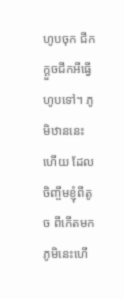ហូបចុក ជីកក្ដួចជីកអីធ្វើហូបទៅ។ ភូមិឋាននេះហើយ ដែលចិញ្ចឹមខ្ញុំពីតូច ពីកើតមក ភូមិនេះហើ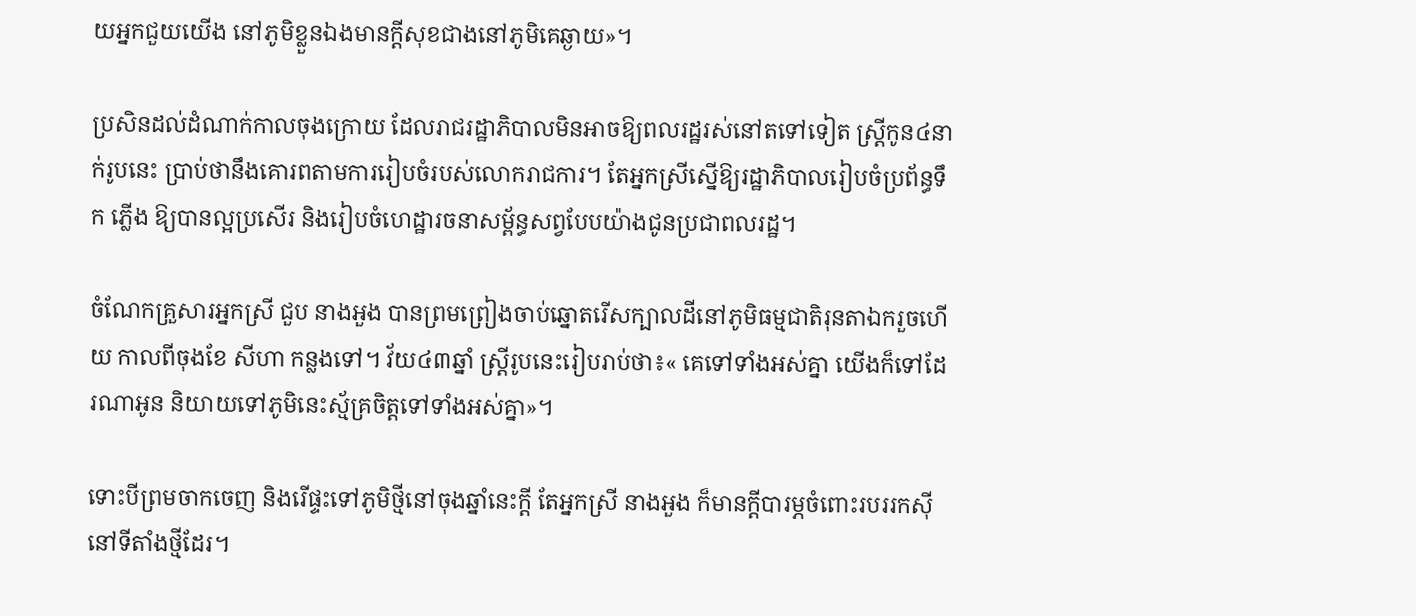យអ្នកជួយយើង នៅភូមិខ្លួនឯងមានក្ដីសុខជាងនៅភូមិគេឆ្ងាយ»។

ប្រសិនដល់ដំណាក់កាលចុងក្រោយ ដែលរាជរដ្ឋាភិបាលមិនអាចឱ្យពលរដ្ឋរស់នៅតទៅទៀត ស្រ្ដីកូន៤នាក់រូបនេះ ប្រាប់ថានឹងគោរពតាមការរៀបចំរបស់លោករាជការ។ តែអ្នកស្រីស្នើឱ្យរដ្ឋាភិបាលរៀបចំប្រព័ន្ធទឹក ភ្លើង ឱ្យបានល្អប្រសើរ និងរៀបចំហេដ្ឋារចនាសម្ព័ន្ធសព្វបែបយ៉ាងជូនប្រជាពលរដ្ឋ។

ចំណែកគ្រួសារអ្នកស្រី ជួប នាងអួង បានព្រមព្រៀងចាប់ឆ្នោតរើសក្បាលដីនៅភូមិធម្មជាតិរុនតាឯករួចហើយ កាលពីចុងខែ សីហា កន្លងទៅ។ វ័យ៤៣ឆ្នាំ ស្រ្តីរូបនេះរៀបរាប់ថា៖‍« គេទៅទាំងអស់គ្នា យើងក៏ទៅដែរណាអូន និយាយទៅភូមិនេះស្ម័គ្រចិត្តទៅទាំងអស់គ្នា»។

ទោះបីព្រមចាកចេញ និងរើផ្ទះទៅភូមិថ្មីនៅចុងឆ្នាំនេះក្ដី តែអ្នកស្រី នាងអួង ក៏មានក្ដីបារម្ភចំពោះរបររកស៊ីនៅទីតាំងថ្មីដែរ។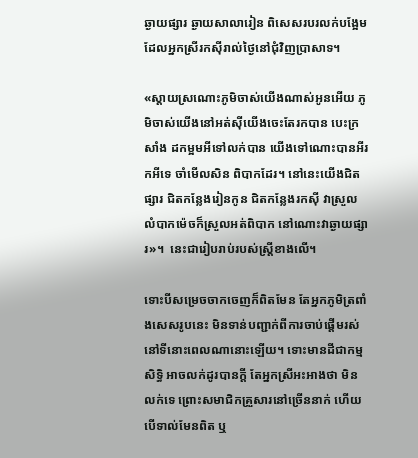ឆ្ងាយផ្សារ ឆ្ងាយសាលារៀន ពិសេសរបរលក់បង្អែម ដែលអ្នកស្រីរកស៊ីរាល់ថ្ងៃនៅជុំវិញប្រាសាទ។

«ស្ដាយស្រណោះភូមិចាស់យើងណាស់អូនអើយ ភូមិចាស់យើងនៅអត់ស៊ីយើងចេះតែរកបាន បេះក្រសាំង ដកម្អមអីទៅលក់បាន យើងទៅណោះបានអីរកអីទេ ចាំមើលសិន ពិបាកដែរ។ នៅនេះយើងជិតផ្សារ ជិតកន្លែងរៀនកូន ជិតកន្លែងរកស៊ី វាស្រួល លំបាកម៉េចក៏ស្រួលអត់ពិបាក នៅណោះវាឆ្ងាយផ្សារ»។  នេះជារៀបរាប់របស់ស្រ្តីខាងលើ។

ទោះបីសម្រេចចាកចេញក៏ពិតមែន តែអ្នកភូមិត្រពាំងសេសរូបនេះ មិនទាន់បញ្ជាក់ពីការចាប់ផ្តើមរស់នៅទីនោះពេលណានោះឡើយ។ ទោះមានដីជាកម្មសិទ្ធិ អាចលក់ដូរបានក្ដី តែអ្នកស្រីអះអាងថា មិនលក់ទេ ព្រោះសមាជិកគ្រួសារនៅច្រើននាក់ ហើយបើទាល់មែនពិត ឬ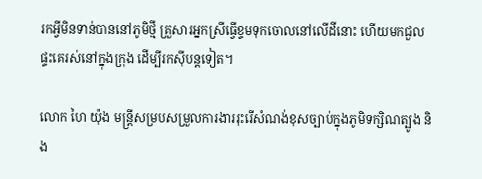រកអ្វីមិនទាន់បាននៅភូមិថ្មី គ្រួសារអ្នកស្រីធ្វើខ្ទមទុកចោលនៅលើដីនោះ ហើយមកជួលផ្ទះគេរស់នៅក្នុងក្រុង ដើម្បីរកស៊ីបន្តទៀត។

លោក ហៃ យ៉ុង មន្រ្តីសម្របសម្រួលការងាររុះរើសំណង់ខុសច្បាប់ក្នុងភូមិទក្សិណត្បូង និង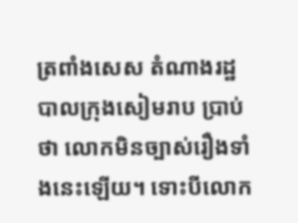ត្រពាំងសេស តំណាងរដ្ឋបាលក្រុងសៀមរាប ប្រាប់ថា លោកមិនច្បាស់រឿងទាំងនេះឡើយ។ ទោះបីលោក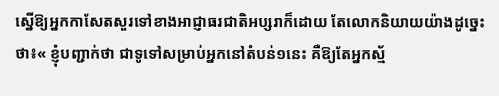ស្នើឱ្យអ្នកកាសែតសួរទៅខាងអាជ្ញាធរជាតិអប្សរាក៏ដោយ តែលោកនិយាយយ៉ាងដូច្នេះថា៖« ខ្ញុំបញ្ជាក់ថា ជាទូទៅសម្រាប់អ្នកនៅតំបន់១នេះ គឺឱ្យតែអ្នកស្ម័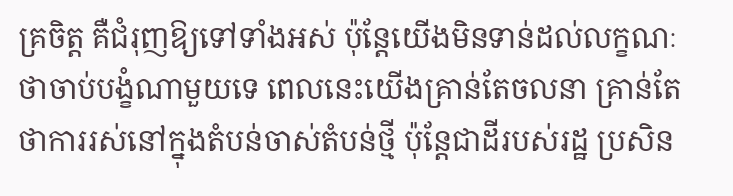គ្រចិត្ត គឺជំរុញឱ្យទៅទាំងអស់ ប៉ុន្តែយើងមិនទាន់ដល់លក្ខណៈថាចាប់បង្ខំណាមួយទេ ពេលនេះយើងគ្រាន់តែចលនា គ្រាន់តែថាការរស់នៅក្នុងតំបន់ចាស់តំបន់ថ្មី ប៉ុន្តែជាដីរបស់រដ្ឋ ប្រសិន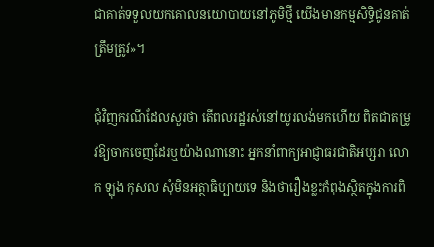ជាគាត់ទទួលយកគោលនយោបាយនៅភូមិថ្មី យើងមានកម្មសិទ្ធិជូនគាត់ត្រឹមត្រូវ»។

ជុំវិញករណីដែលសួរថា តើពលរដ្ឋរស់នៅយូរលង់មកហើយ ពិតជាតម្រូវឱ្យចាកចេញដែរឬយ៉ាងណានោះ អ្នកនាំពាក្យអាជ្ញាធរជាតិអប្សរា លោក ឡុង កុសល សុំមិនអត្ថាធិប្បាយទេ និងថារឿងខ្លះកំពុងស្ថិតក្នុងការពិ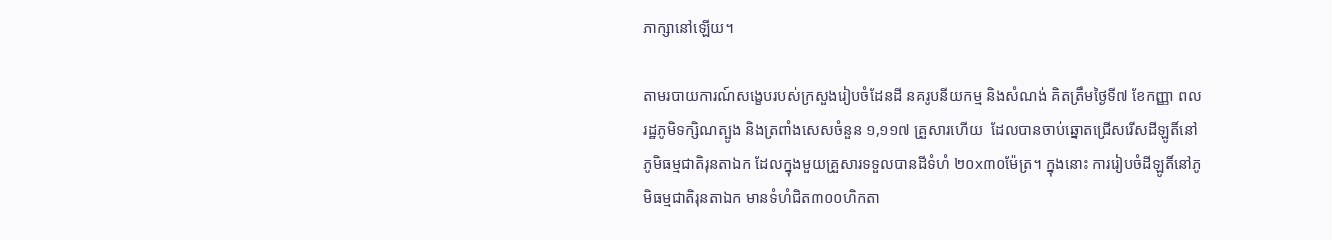ភាក្សានៅឡើយ។

តាមរបាយការណ៍សង្ខេបរបស់ក្រសួងរៀបចំដែនដី នគរូបនីយកម្ម និងសំណង់ គិតត្រឹមថ្ងៃទី៧ ខែកញ្ញា ពលរដ្ឋភូមិទក្សិណត្បូង និងត្រពាំងសេសចំនួន ១,១១៧ គ្រួសារហើយ  ដែលបានចាប់ឆ្នោតជ្រើសរើសដីឡូតិ៍នៅភូមិធម្មជាតិរុនតាឯក ដែលក្នុងមួយគ្រួសារទទួលបានដីទំហំ ២០x៣០ម៉ែត្រ។ ក្នុងនោះ ការរៀបចំដីឡូតិ៍នៅភូមិធម្មជាតិរុនតាឯក មានទំហំជិត៣០០ហិកតា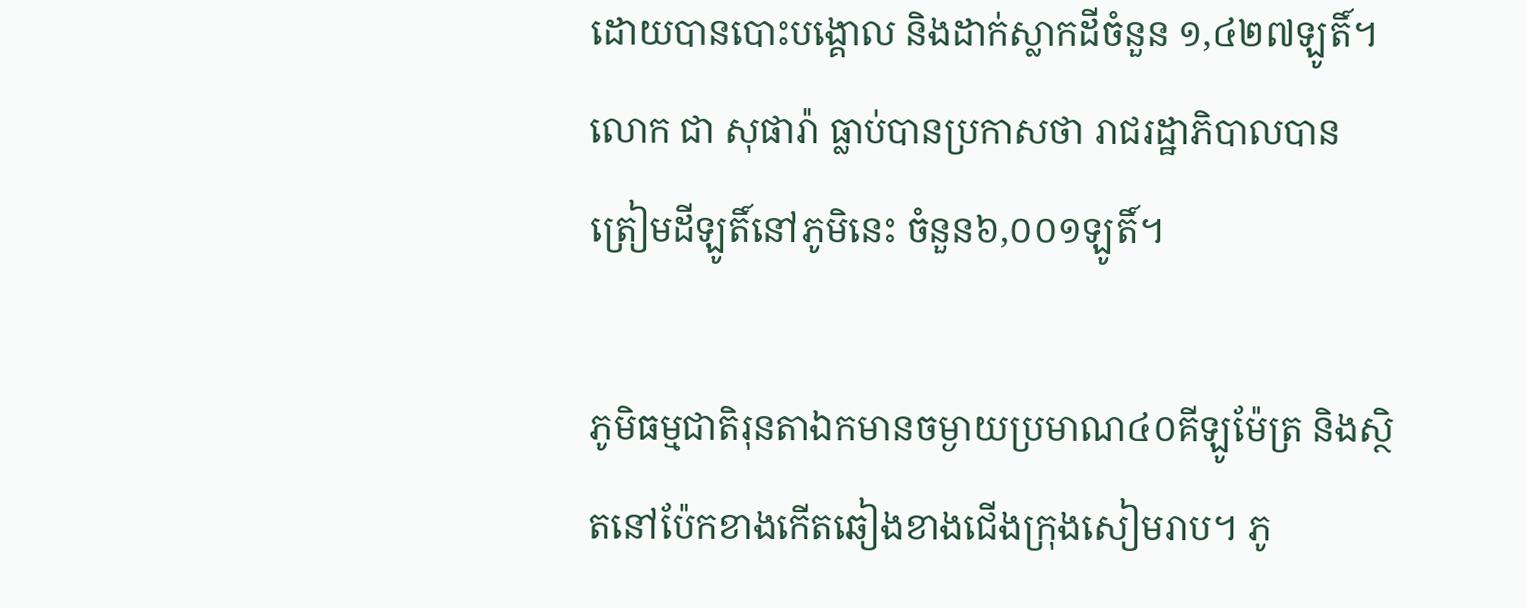ដោយបានបោះបង្គោល និងដាក់ស្លាកដីចំនួន ១,៤២៧ឡូតិ៍។ លោក ជា សុផារ៉ា ធ្លាប់បានប្រកាសថា រាជរដ្ឋាភិបាលបានត្រៀមដីឡូតិ៍នៅភូមិនេះ ចំនួន៦,០០១ឡូតិ៍។

ភូមិធម្មជាតិរុនតាឯកមានចម្ងាយប្រមាណ៤០គីឡូម៉ែត្រ និងស្ថិតនៅប៉ែកខាងកើតឆៀងខាងជើងក្រុងសៀមរាប។ ភូ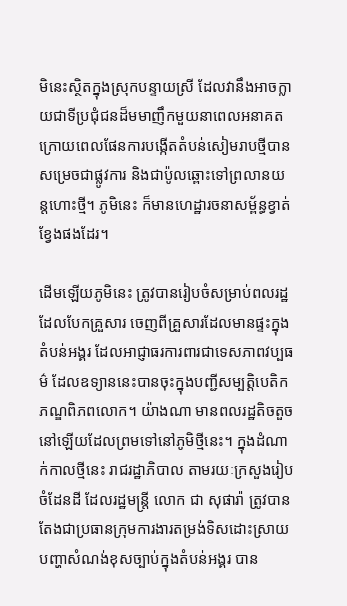មិនេះស្ថិតក្នុងស្រុកបន្ទាយស្រី ដែលវានឹងអាចក្លាយជាទីប្រជុំជនដ៏មមាញឹកមួយនាពេលអនាគត ក្រោយពេលផែនការបង្កើតតំបន់សៀមរាបថ្មីបានសម្រេចជាផ្លូវការ និងជាប៉ូលឆ្ពោះទៅព្រលានយន្តហោះថ្មី។ ភូមិនេះ ក៏មានហេដ្ឋារចនាសម្ព័ន្ធខ្វាត់ខ្វែងផងដែរ។

ដើមឡើយភូមិនេះ ត្រូវបានរៀបចំសម្រាប់ពលរដ្ឋដែលបែកគ្រួសារ ចេញពីគ្រួសារដែលមានផ្ទះក្នុងតំបន់អង្គរ ដែលអាជ្ញាធរការពារជាទេសភាពវប្បធម៌ ដែលឧទ្យាននេះបានចុះក្នុងបញ្ជីសម្បត្តិបេតិកភណ្ឌពិភពលោក។ យ៉ាងណា មានពលរដ្ឋតិចតួចនៅឡើយដែលព្រមទៅនៅភូមិថ្មីនេះ។ ក្នុងដំណាក់កាលថ្មីនេះ រាជរដ្ឋាភិបាល តាមរយៈក្រសួងរៀបចំដែនដី ដែលរដ្ឋមន្រ្តី លោក ជា សុផារ៉ា ត្រូវបានតែងជាប្រធានក្រុមការងារតម្រង់ទិសដោះស្រាយបញ្ហាសំណង់ខុសច្បាប់ក្នុងតំបន់អង្គរ បាន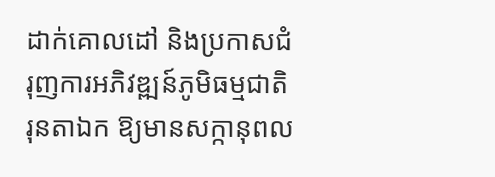ដាក់គោលដៅ និងប្រកាសជំរុញការអភិវឌ្ឍន៍ភូមិធម្មជាតិរុនតាឯក ឱ្យមានសក្កានុពល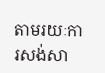តាមរយៈការសង់សា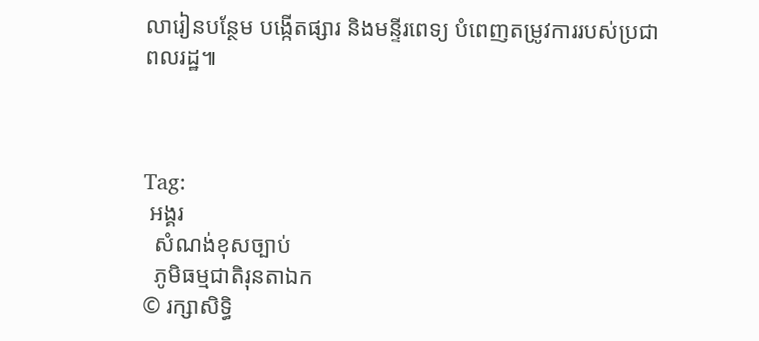លារៀនបន្ថែម បង្កើតផ្សារ និងមន្ទីរពេទ្យ បំពេញតម្រូវការរបស់ប្រជាពលរដ្ឋ៕



Tag:
 អង្គរ
  សំណង់ខុសច្បាប់
  ភូមិធម្មជាតិរុនតាឯក
© រក្សាសិទ្ធិ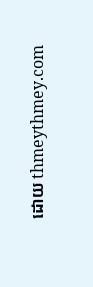ដោយ thmeythmey.com